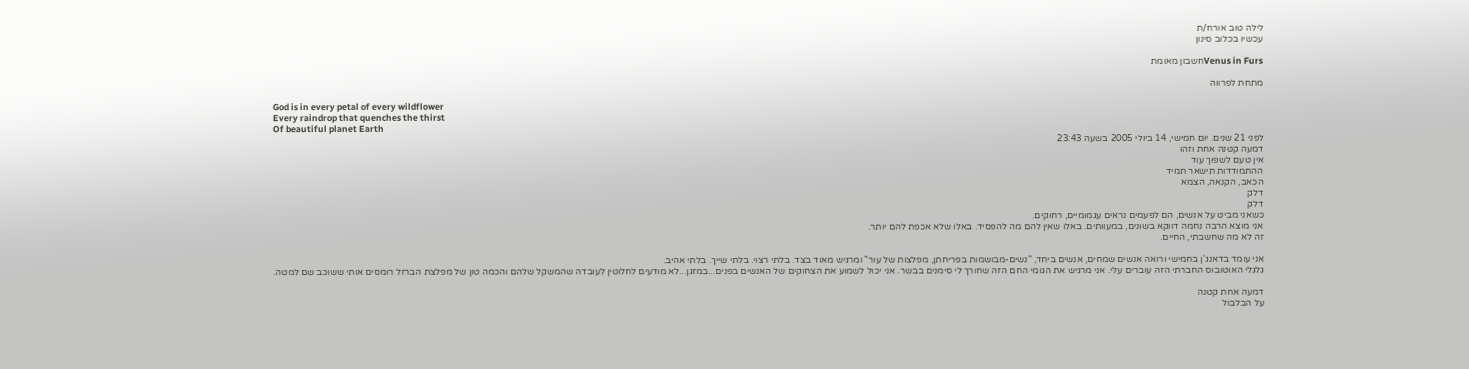לילה טוב אורח/ת
עכשיו בכלוב סינון

Venus in Fursחשבון מאומת

מתחת לפרווה

God is in every petal of every wildflower
Every raindrop that quenches the thirst
Of beautiful planet Earth
לפני 21 שנים. יום חמישי, 14 ביולי 2005 בשעה 23:43
דמעה קטנה אחת וזהו
אין טעם לשפוך עוד
ההתמודדות תישאר תמיד
הכאב, הקנאה, הצמא
דלק
דלק
כשאני מביט על אנשים, הם לפעמים נראים עגמומיים, רחוקים.
אני מוצא הרבה נחמה דווקא בשונים, במעוותים. באלו שאין להם מה להפסיד. באלו שלא אכפת להם יותר.
זה לא מה שחשבתי, החיים.

אני עומד בדאנג'ן בחמישי ורואה אנשים שמחים, אנשים ביחד, "נשים-מבושמות בפריחתן, מפלצות של עור" ומרגיש מאוד בצד. בלתי רצוי. בלתי שייך. בלתי אהיב.
גלגלי האוטובוס החברתי הזה עוברים עלי. אני מרגיש את הגומי החם הזה שחורך לי סימנים בבשר. אני יכול לשמוע את הצחוקים של האנשים בפנים...במזגן...לא מודעים לחלוטין לעובדה שהמשקל שלהם והכמה טון של מפלצת הברזל רומסים אותי ששוכב שם למטה.

דמעה אחת קטנה
על הבלבול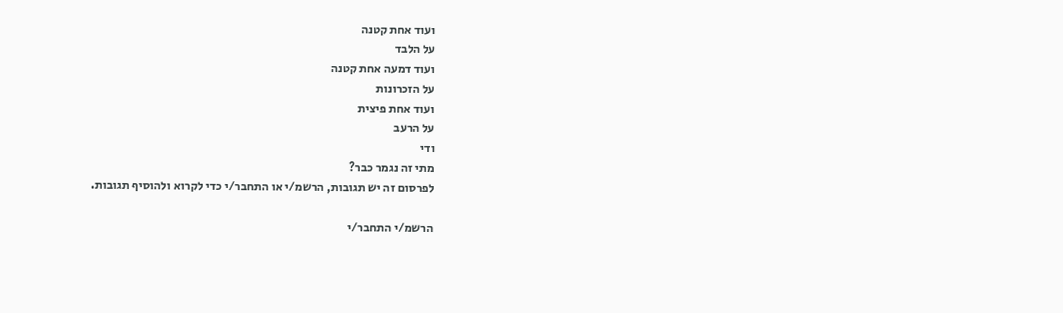ועוד אחת קטנה
על הלבד
ועוד דמעה אחת קטנה
על הזכרונות
ועוד אחת פיצית
על הרעב
ודי
מתי זה נגמר כבר?
לפרסום זה יש תגובות, הרשמ/י או התחבר/י כדי לקרוא ולהוסיף תגובות.

הרשמ/י התחבר/י